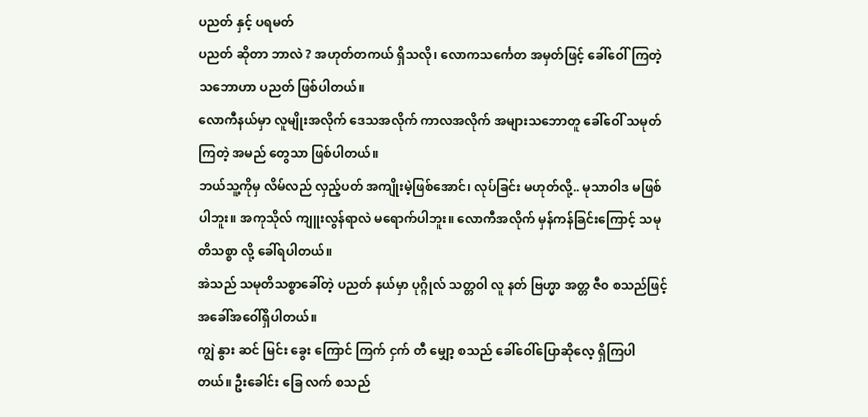ပညတ် နှင့် ပရမတ်
ပညတ် ဆိုတာ ဘာလဲ ? အဟုတ်တကယ် ရှိသလို၊ လောကသင်္ကေတ အမှတ်ဖြင့် ခေါ်ဝေါ်ကြတဲ့ သဘောဟာ ပညတ် ဖြစ်ပါတယ်။
လောကီနယ်မှာ လူမျိုးအလိုက် ဒေသအလိုက် ကာလအလိုက် အများသဘောတူ ခေါ်ဝေါ် သမုတ်ကြတဲ့ အမည် တွေသာ ဖြစ်ပါတယ်။
ဘယ်သူ့ကိုမှ လိမ်လည် လှည့်ပတ် အကျိုးမဲ့ဖြစ်အောင်၊ လုပ်ခြင်း မဟုတ်လို့.. မုသာဝါဒ မဖြစ်ပါဘူး။ အကုသိုလ် ကျူးလွန်ရာလဲ မရောက်ပါဘူး။ လောကီအလိုက် မှန်ကန်ခြင်းကြောင့် သမုတိသစ္စာ လို့ ခေါ်ရပါတယ်။
အဲသည် သမုတိသစ္စာခေါ်တဲ့ ပညတ် နယ်မှာ ပုဂ္ဂိုလ် သတ္တဝါ လူ နတ် ဗြဟ္မာ အတ္တ ဇီ၀ စသည်ဖြင့် အခေါ်အဝေါ်ရှိပါတယ်။
ကျွဲ နွား ဆင် မြင်း ခွေး ကြောင် ကြက် ငှက် တီ မျှော့ စသည် ခေါ်ဝေါ်ပြောဆိုလေ့ ရှိကြပါတယ်။ ဦးခေါင်း ခြေ လက် စသည်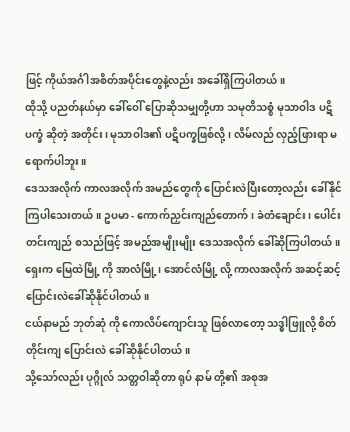ဖြင့် ကိုယ်အင်္ဂါအစိတ်အပိုင်းတွေနဲ့လည်း အခေါ်ရှိကြပါတယ်။
ထိုသို့ ပညတ်နယ်မှာ ခေါ်ဝေါ် ပြောဆိုသမျှတို့ဟာ သမုတိသစ္စံ မုသာဝါဒ ပဋိပက္ခံ ဆိုတဲ့ အတိုင်း၊ မုသာဝါဒ၏ ပဋိပက္ခဖြစ်လို့၊ လိမ်လည် လှည့်ဖြားရာ မရောက်ပါဘူး။
ဒေသအလိုက် ကာလအလိုက် အမည်တွေကို ပြောင်းလဲပြီးတော့လည်း ခေါ်နိုင်ကြပါသေးတယ်။ ဥပမာ - ကောက်ညှင်းကျည်တောက်၊ ခဲတံချောင်း၊ ပေါင်းတင်းကျည် စသည်ဖြင့် အမည်အမျိုးမျိုး ဒေသအလိုက် ခေါ်ဆိုကြပါတယ်။
ရှေးက မြေထဲမြို့ ကို အာလံမြို့၊ အောင်လံမြို့ လို့ ကာလအလိုက် အဆင့်ဆင့် ပြောင်းလဲခေါ်ဆိုနိုင်ပါတယ်။
ငယ်နာမည် ဘုတ်ဆုံ ကို ကောလိပ်ကျောင်းသူ ဖြစ်လာတော့ သဒ္ဓါဖြူလို့ စိတ်တိုင်းကျ ပြောင်းလဲ ခေါ်ဆိုနိုင်ပါတယ်။
သို့သော်လည်း ပုဂ္ဂိုလ် သတ္တဝါဆိုတာ ရုပ် နာမ် တို့၏ အစုအ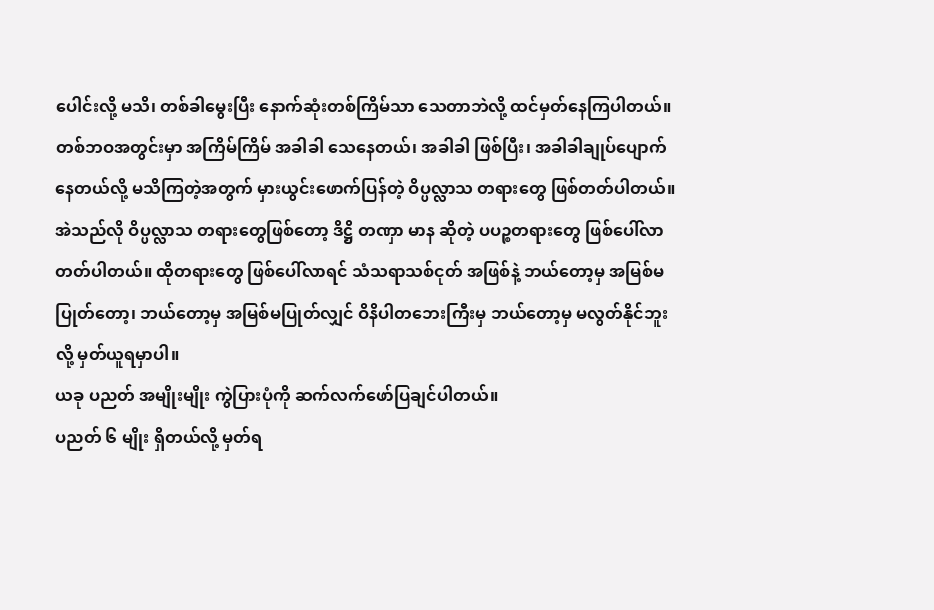ပေါင်းလို့ မသိ၊ တစ်ခါမွေးပြီး နောက်ဆုံးတစ်ကြိမ်သာ သေတာဘဲလို့ ထင်မှတ်နေကြပါတယ်။
တစ်ဘဝအတွင်းမှာ အကြိမ်ကြိမ် အခါခါ သေနေတယ်၊ အခါခါ ဖြစ်ပြီး၊ အခါခါချုပ်ပျောက်နေတယ်လို့ မသိကြတဲ့အတွက် မှားယွင်းဖောက်ပြန်တဲ့ ဝိပ္ပလ္လာသ တရားတွေ ဖြစ်တတ်ပါတယ်။
အဲသည်လို ဝိပ္ပလ္လာသ တရားတွေဖြစ်တော့ ဒိဋ္ဌိ တဏှာ မာန ဆိုတဲ့ ပပဉ္စတရားတွေ ဖြစ်ပေါ်လာတတ်ပါတယ်။ ထိုတရားတွေ ဖြစ်ပေါ်လာရင် သံသရာသစ်ငုတ် အဖြစ်နဲ့ ဘယ်တော့မှ အမြစ်မပြုတ်တော့၊ ဘယ်တော့မှ အမြစ်မပြုတ်လျှင် ဝိနိပါတဘေးကြီးမှ ဘယ်တော့မှ မလွတ်နိုင်ဘူးလို့ မှတ်ယူရမှာပါ။
ယခု ပညတ် အမျိုးမျိုး ကွဲပြားပုံကို ဆက်လက်ဖော်ပြချင်ပါတယ်။
ပညတ် ၆ မျိုး ရှိတယ်လို့ မှတ်ရ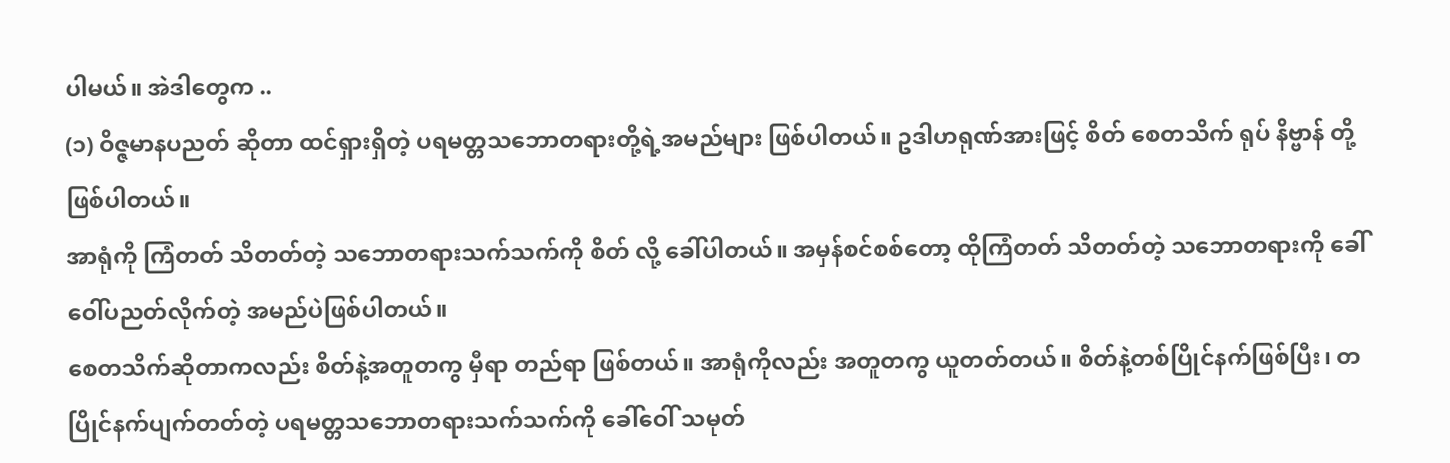ပါမယ်။ အဲဒါတွေက ..
(၁) ဝိဇ္ဇမာနပညတ် ဆိုတာ ထင်ရှားရှိတဲ့ ပရမတ္တသဘောတရားတို့ရဲ့အမည်များ ဖြစ်ပါတယ်။ ဥဒါဟရုဏ်အားဖြင့် စိတ် စေတသိက် ရုပ် နိဗ္ဗာန် တို့ဖြစ်ပါတယ်။
အာရုံကို ကြံတတ် သိတတ်တဲ့ သဘောတရားသက်သက်ကို စိတ် လို့ ခေါ်ပါတယ်။ အမှန်စင်စစ်တော့ ထိုကြံတတ် သိတတ်တဲ့ သဘောတရားကို ခေါ်ဝေါ်ပညတ်လိုက်တဲ့ အမည်ပဲဖြစ်ပါတယ်။
စေတသိက်ဆိုတာကလည်း စိတ်နဲ့အတူတကွ မှီရာ တည်ရာ ဖြစ်တယ်။ အာရုံကိုလည်း အတူတကွ ယူတတ်တယ်။ စိတ်နဲ့တစ်ပြိုင်နက်ဖြစ်ပြီး၊ တပြိုင်နက်ပျက်တတ်တဲ့ ပရမတ္တသဘောတရားသက်သက်ကို ခေါ်ဝေါ် သမုတ်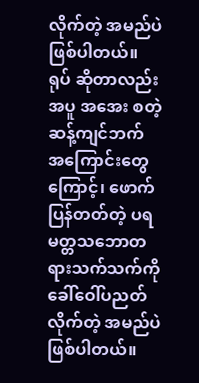လိုက်တဲ့ အမည်ပဲဖြစ်ပါတယ်။
ရုပ် ဆိုတာလည်း အပူ အအေး စတဲ့ ဆန့်ကျင်ဘက် အကြောင်းတွေကြောင့်၊ ဖောက်ပြန်တတ်တဲ့ ပရမတ္တသဘောတရားသက်သက်ကို ခေါ်ဝေါ်ပညတ်လိုက်တဲ့ အမည်ပဲဖြစ်ပါတယ်။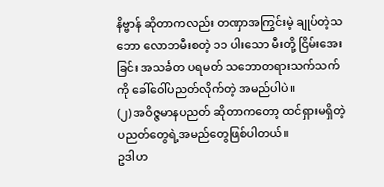နိဗ္ဗာန် ဆိုတာကလည်း တဏှာအကြွင်းမဲ့ ချုပ်တဲ့သဘော လောဘမီးစတဲ့ ၁၁ ပါးသော မီးတို့ ငြိမ်းအေးခြင်း အသင်္ခတ ပရမတ် သဘောတရားသက်သက်ကို ခေါ်ဝေါ်ပညတ်လိုက်တဲ့ အမည်ပါပဲ။
(၂) အဝိဇ္ဇမာနပညတ် ဆိုတာကတော့ ထင်ရှားမရှိတဲ့ ပညတ်တွေရဲ့အမည်တွေဖြစ်ပါတယ်။
ဥဒါဟ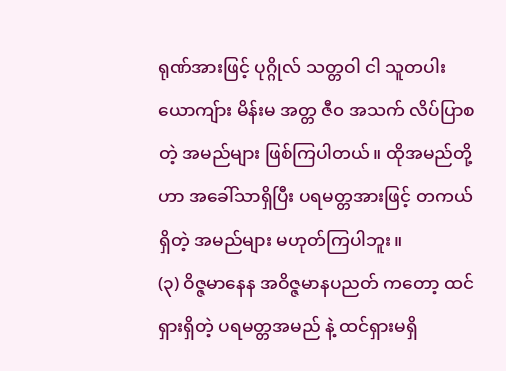ရုဏ်အားဖြင့် ပုဂ္ဂိုလ် သတ္တဝါ ငါ သူတပါး ယောကျ်ား မိန်းမ အတ္တ ဇီ၀ အသက် လိပ်ပြာစတဲ့ အမည်များ ဖြစ်ကြပါတယ်။ ထိုအမည်တို့ဟာ အခေါ်သာရှိပြီး ပရမတ္တအားဖြင့် တကယ်ရှိတဲ့ အမည်များ မဟုတ်ကြပါဘူး။
(၃) ဝိဇ္ဇမာနေန အဝိဇ္ဇမာနပညတ် ကတော့ ထင်ရှားရှိတဲ့ ပရမတ္တအမည် နဲ့ ထင်ရှားမရှိ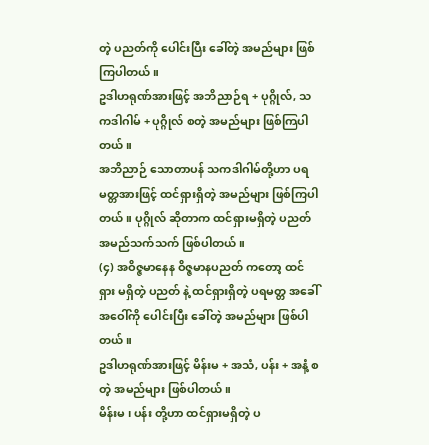တဲ့ ပညတ်ကို ပေါင်းပြီး ခေါ်တဲ့ အမည်များ ဖြစ်ကြပါတယ်။
ဥဒါဟရုဏ်အားဖြင့် အဘိညာဉ်ရ + ပုဂ္ဂိုလ်, သကဒါဂါမ် + ပုဂ္ဂိုလ် စတဲ့ အမည်များ ဖြစ်ကြပါတယ်။
အဘိညာဉ် သောတာပန် သကဒါဂါမ်တို့ဟာ ပရမတ္တအားဖြင့် ထင်ရှားရှိတဲ့ အမည်များ ဖြစ်ကြပါတယ်။ ပုဂ္ဂိုလ် ဆိုတာက ထင်ရှားမရှိတဲ့ ပညတ်အမည်သက်သက် ဖြစ်ပါတယ်။
(၄) အဝိဇ္ဇမာနေန ဝိဇ္ဇမာနပညတ် ကတော့ ထင်ရှား မရှိတဲ့ ပညတ် နဲ့ ထင်ရှားရှိတဲ့ ပရမတ္တ အခေါ်အဝေါ်ကို ပေါင်းပြီး ခေါ်တဲ့ အမည်များ ဖြစ်ပါတယ်။
ဥဒါဟရုဏ်အားဖြင့် မိန်းမ + အသံ, ပန်း + အနံ့ စတဲ့ အမည်များ ဖြစ်ပါတယ်။
မိန်းမ ၊ ပန်း တို့ဟာ ထင်ရှားမရှိတဲ့ ပ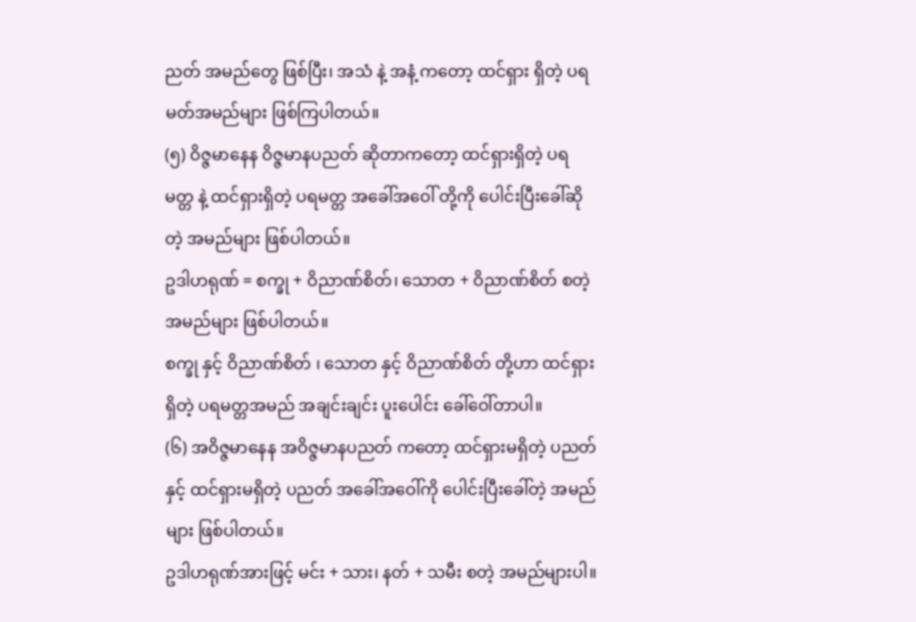ညတ် အမည်တွေ ဖြစ်ပြီး၊ အသံ နဲ့ အနံ့ ကတော့ ထင်ရှား ရှိတဲ့ ပရမတ်အမည်များ ဖြစ်ကြပါတယ်။
(၅) ဝိဇ္ဇမာနေန ဝိဇ္ဇမာနပညတ် ဆိုတာကတော့ ထင်ရှားရှိတဲ့ ပရမတ္တ နဲ့ ထင်ရှားရှိတဲ့ ပရမတ္တ အခေါ်အဝေါ် တို့ကို ပေါင်းပြီးခေါ်ဆိုတဲ့ အမည်များ ဖြစ်ပါတယ်။
ဥဒါဟရုဏ် = စက္ခု + ဝိညာဏ်စိတ်၊ သောတ + ဝိညာဏ်စိတ် စတဲ့ အမည်များ ဖြစ်ပါတယ်။
စက္ခု နှင့် ဝိညာဏ်စိတ် ၊ သောတ နှင့် ဝိညာဏ်စိတ် တို့ဟာ ထင်ရှားရှိတဲ့ ပရမတ္တအမည် အချင်းချင်း ပူးပေါင်း ခေါ်ဝေါ်တာပါ။
(၆) အဝိဇ္ဇမာနေန အဝိဇ္ဇမာနပညတ် ကတော့ ထင်ရှားမရှိတဲ့ ပညတ်နှင့် ထင်ရှားမရှိတဲ့ ပညတ် အခေါ်အဝေါ်ကို ပေါင်းပြီးခေါ်တဲ့ အမည်များ ဖြစ်ပါတယ်။
ဥဒါဟရုဏ်အားဖြင့် မင်း + သား၊ နတ် + သမီး စတဲ့ အမည်များပါ။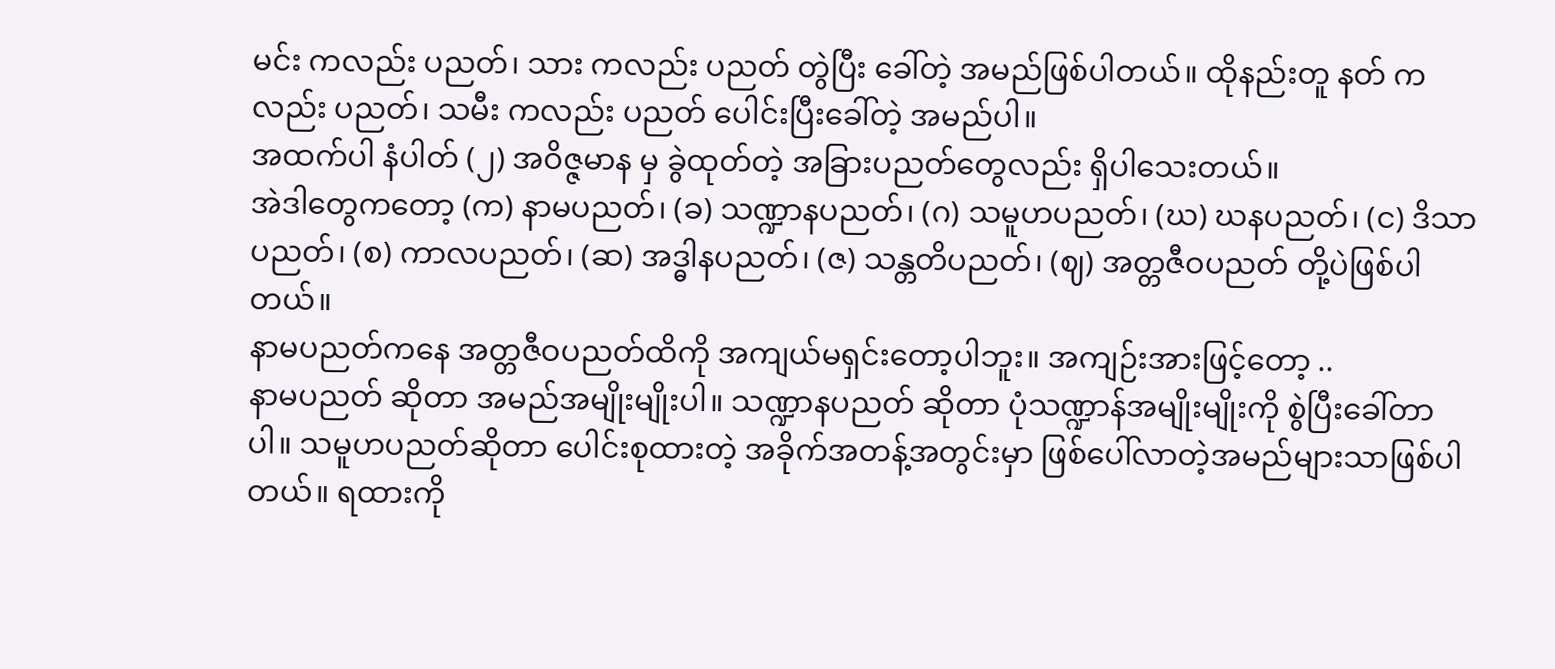မင်း ကလည်း ပညတ်၊ သား ကလည်း ပညတ် တွဲပြီး ခေါ်တဲ့ အမည်ဖြစ်ပါတယ်။ ထိုနည်းတူ နတ် ကလည်း ပညတ်၊ သမီး ကလည်း ပညတ် ပေါင်းပြီးခေါ်တဲ့ အမည်ပါ။
အထက်ပါ နံပါတ် (၂) အဝိဇ္ဇမာန မှ ခွဲထုတ်တဲ့ အခြားပညတ်တွေလည်း ရှိပါသေးတယ်။
အဲဒါတွေကတော့ (က) နာမပညတ်၊ (ခ) သဏ္ဍာနပညတ်၊ (ဂ) သမူဟပညတ်၊ (ဃ) ဃနပညတ်၊ (င) ဒိသာပညတ်၊ (စ) ကာလပညတ်၊ (ဆ) အဒ္ဓါနပညတ်၊ (ဇ) သန္တတိပညတ်၊ (ဈ) အတ္တဇီဝပညတ် တို့ပဲဖြစ်ပါတယ်။
နာမပညတ်ကနေ အတ္တဇီဝပညတ်ထိကို အကျယ်မရှင်းတော့ပါဘူး။ အကျဉ်းအားဖြင့်တော့ ..
နာမပညတ် ဆိုတာ အမည်အမျိုးမျိုးပါ။ သဏ္ဍာနပညတ် ဆိုတာ ပုံသဏ္ဍာန်အမျိုးမျိုးကို စွဲပြီးခေါ်တာပါ။ သမူဟပညတ်ဆိုတာ ပေါင်းစုထားတဲ့ အခိုက်အတန့်အတွင်းမှာ ဖြစ်ပေါ်လာတဲ့အမည်များသာဖြစ်ပါတယ်။ ရထားကို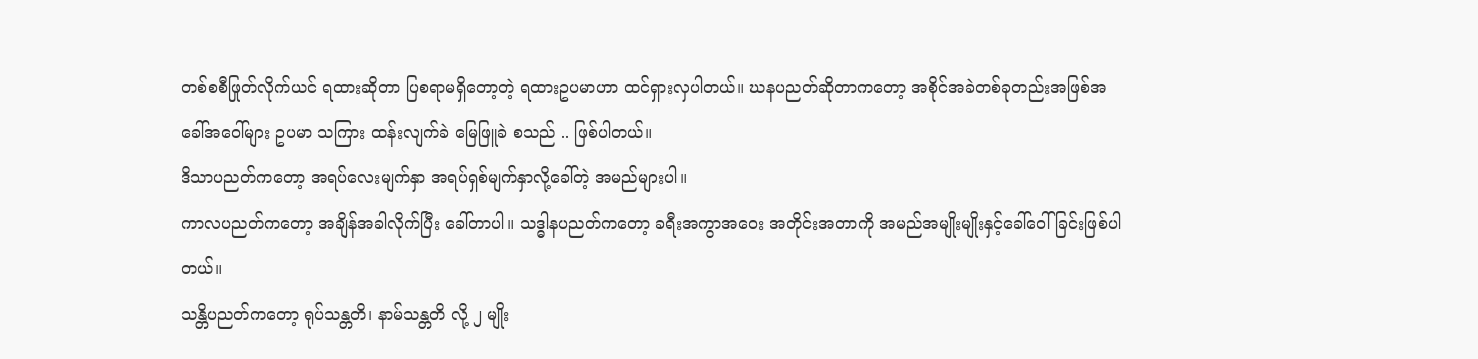တစ်စစီဖြုတ်လိုက်ယင် ရထားဆိုတာ ပြစရာမရှိတော့တဲ့ ရထားဥပမာဟာ ထင်ရှားလှပါတယ်။ ဃနပညတ်ဆိုတာကတော့ အစိုင်အခဲတစ်ခုတည်းအဖြစ်အခေါ်အဝေါ်များ ဥပမာ သကြား ထန်းလျက်ခဲ မြေဖြူခဲ စသည် .. ဖြစ်ပါတယ်။
ဒိသာပညတ်ကတော့ အရပ်လေးမျက်နှာ အရပ်ရှစ်မျက်နှာလို့ခေါ်တဲ့ အမည်များပါ။
ကာလပညတ်ကတော့ အချိန်အခါလိုက်ပြီး ခေါ်တာပါ။ သဒ္ဓါနပညတ်ကတော့ ခရီးအကွာအဝေး အတိုင်းအတာကို အမည်အမျိုးမျိုးနှင့်ခေါ်ဝေါ်ခြင်းဖြစ်ပါတယ်။
သန္တိပညတ်ကတော့ ရုပ်သန္တတိ၊ နာမ်သန္တတိ လို့ ၂ မျိုး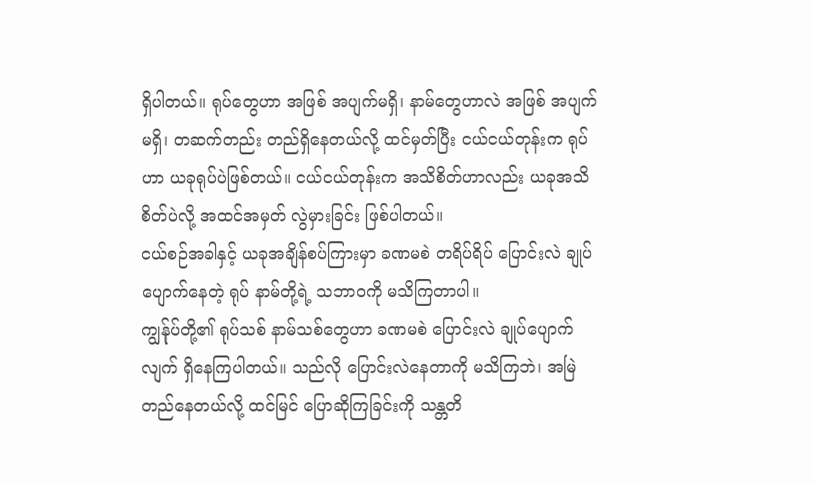ရှိပါတယ်။ ရုပ်တွေဟာ အဖြစ် အပျက်မရှိ၊ နာမ်တွေဟာလဲ အဖြစ် အပျက်မရှိ၊ တဆက်တည်း တည်ရှိနေတယ်လို့ ထင်မှတ်ပြီး ငယ်ငယ်တုန်းက ရုပ်ဟာ ယခုရုပ်ပဲဖြစ်တယ်။ ငယ်ငယ်တုန်းက အသိစိတ်ဟာလည်း ယခုအသိစိတ်ပဲလို့ အထင်အမှတ် လွဲမှားခြင်း ဖြစ်ပါတယ်။
ငယ်စဉ်အခါနှင့် ယခုအချိန်စပ်ကြားမှာ ခဏမစဲ တရိပ်ရိပ် ပြောင်းလဲ ချုပ်ပျောက်နေတဲ့ ရုပ် နာမ်တို့ရဲ့ သဘာဝကို မသိကြတာပါ။
ကျွန်ုပ်တို့၏ ရုပ်သစ် နာမ်သစ်တွေဟာ ခဏမစဲ ပြောင်းလဲ ချုပ်ပျောက်လျက် ရှိနေကြပါတယ်။ သည်လို ပြောင်းလဲနေတာကို မသိကြဘဲ၊ အမြဲတည်နေတယ်လို့ ထင်မြင် ပြောဆိုကြခြင်းကို သန္တတိ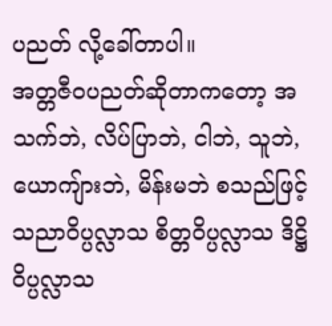ပညတ် လို့ခေါ်တာပါ။
အတ္တဇီဝပညတ်ဆိုတာကတော့ အသက်ဘဲ, လိပ်ပြာဘဲ, ငါဘဲ, သူဘဲ, ယောကျ်ားဘဲ, မိန်းမဘဲ စသည်ဖြင့် သညာဝိပ္ပလ္လာသ စိတ္တဝိပ္ပလ္လာသ ဒိဋ္ဌိဝိပ္ပလ္လာသ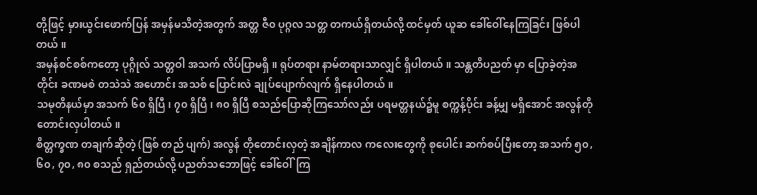တို့ဖြင့် မှားယွင်းဖောက်ပြန် အမှန်မသိတဲ့အတွက် အတ္တ ဇီ၀ ပုဂ္ဂလ သတ္တ တကယ်ရှိတယ်လို့ ထင်မှတ် ယူဆ ခေါ်ဝေါ်နေကြခြင်း ဖြစ်ပါတယ်။
အမှန်စင်စစ်ကတော့ ပုဂ္ဂိုလ် သတ္တဝါ အသက် လိပ်ပြာမရှိ။ ရုပ်တရား နာမ်တရားသာလျှင် ရှိပါတယ်။ သန္တတိပညတ် မှာ ပြောခဲ့တဲ့အတိုင်း ခဏမစဲ တသဲသဲ အဟောင်း အသစ် ပြောင်းလဲ ချုပ်ပျောက်လျက် ရှိနေပါတယ်။
သမုတိနယ်မှာ အသက် ၆၀ ရှိပြီ၊ ၇၀ ရှိပြီ၊ ၈၀ ရှိပြီ စသည်ပြောဆိုကြသော်လည်း ပရမတ္တနယ်၌မူ စက္ကန့်ပိုင်း ခန့်မျှ မရှိအောင် အလွန်တိုတောင်းလှပါတယ်။
စိတ္တက္ခဏ တချက်ဆိုတဲ့ (ဖြစ် တည် ပျက်) အလွန် တိုတောင်းလှတဲ့ အချိန်ကာလ ကလေးတွေကို စုပေါင်း ဆက်စပ်ပြီးတော့ အသက် ၅၀, ၆၀, ၇၀, ၈၀ စသည် ရှည်တယ်လို့ ပညတ်သဘောဖြင့် ခေါ်ဝေါ်ကြ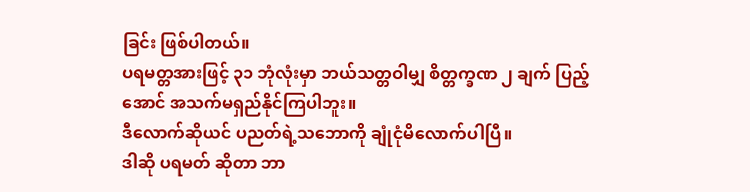ခြင်း ဖြစ်ပါတယ်။
ပရမတ္တအားဖြင့် ၃၁ ဘုံလုံးမှာ ဘယ်သတ္တဝါမျှ စိတ္တက္ခဏ ၂ ချက် ပြည့်အောင် အသက်မရှည်နိုင်ကြပါဘူး။
ဒီလောက်ဆိုယင် ပညတ်ရဲ့သဘောကို ချုံငုံမိလောက်ပါပြီ။
ဒါဆို ပရမတ် ဆိုတာ ဘာ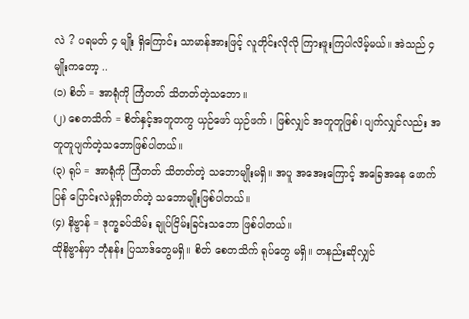လဲ ? ပရမတ် ၄ မျိုး ရှိကြောင်း သာမာန်အားဖြင့် လူတိုင်းလိုလို ကြားဖူးကြပါလိမ့်မယ်။ အဲသည် ၄ မျိုးကတော့ ..
(၁) စိတ် = အာရုံကို ကြံတတ် သိတတ်တဲ့သဘော။
(၂) စေတသိက် = စိတ်နှင့်အတူတကွ ယှဉ်ဖော် ယှဉ်ဖက် ၊ ဖြစ်လျှင် အတူတူဖြစ်၊ ပျက်လျှင်လည်း အတူတူပျက်တဲ့သဘောဖြစ်ပါတယ်။
(၃) ရုပ် = အာရုံကို ကြံတတ် သိတတ်တဲ့ သဘောမျိုးမရှိ။ အပူ အအေးကြောင့် အခြေအနေ ဖောက်ပြန် ပြောင်းလဲမှုရှိတတ်တဲ့ သဘောမျိုးဖြစ်ပါတယ်။
(၄) နိဗ္ဗာန် = ဒုက္ခခပ်သိမ်း ချုပ်ငြိမ်းခြင်းသဘော ဖြစ်ပါတယ်။
ထိုနိဗ္ဗာန်မှာ ဘုံနန်း ပြသာဒ်တွေမရှိ။ စိတ် စေတသိက် ရုပ်တွေ မရှိ။ တနည်းဆိုလျှင်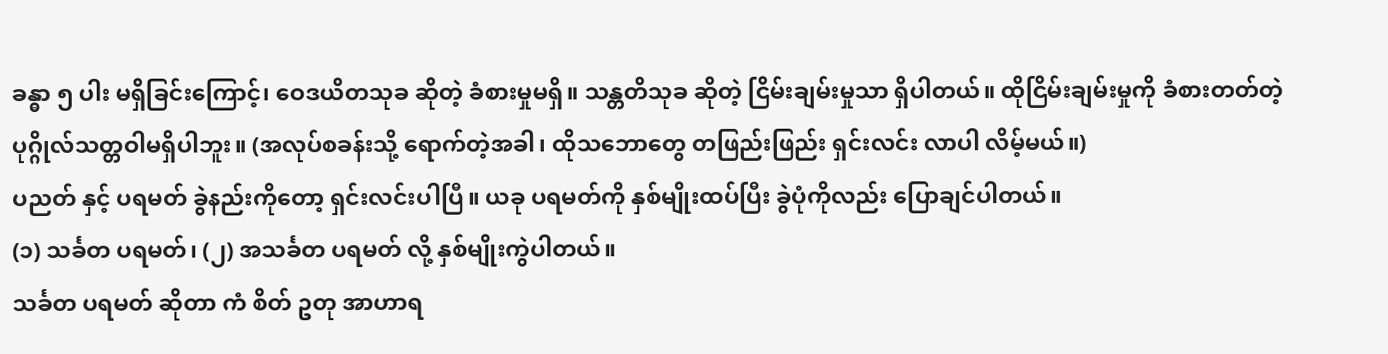ခန္ဓာ ၅ ပါး မရှိခြင်းကြောင့်၊ ဝေဒယိတသုခ ဆိုတဲ့ ခံစားမှုမရှိ။ သန္တတိသုခ ဆိုတဲ့ ငြိမ်းချမ်းမှုသာ ရှိပါတယ်။ ထိုငြိမ်းချမ်းမှုကို ခံစားတတ်တဲ့ ပုဂ္ဂိုလ်သတ္တဝါမရှိပါဘူး။ (အလုပ်စခန်းသို့ ရောက်တဲ့အခါ၊ ထိုသဘောတွေ တဖြည်းဖြည်း ရှင်းလင်း လာပါ လိမ့်မယ်။)
ပညတ် နှင့် ပရမတ် ခွဲနည်းကိုတော့ ရှင်းလင်းပါပြီ။ ယခု ပရမတ်ကို နှစ်မျိုးထပ်ပြီး ခွဲပုံကိုလည်း ပြောချင်ပါတယ်။
(၁) သင်္ခတ ပရမတ်၊ (၂) အသင်္ခတ ပရမတ် လို့ နှစ်မျိုးကွဲပါတယ်။
သင်္ခတ ပရမတ် ဆိုတာ ကံ စိတ် ဥတု အာဟာရ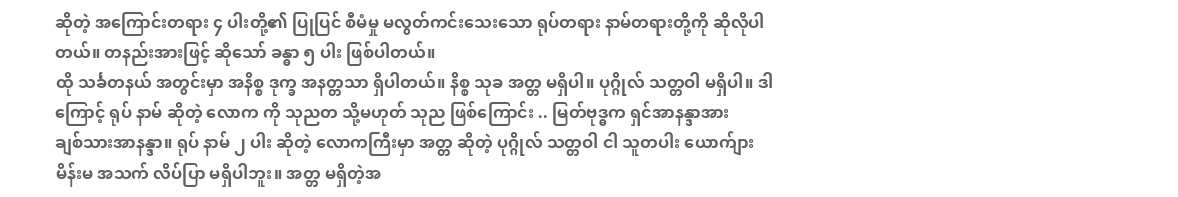ဆိုတဲ့ အကြောင်းတရား ၄ ပါးတို့၏ ပြုပြင် စီမံမှု မလွတ်ကင်းသေးသော ရုပ်တရား နာမ်တရားတို့ကို ဆိုလိုပါတယ်။ တနည်းအားဖြင့် ဆိုသော် ခန္ဓာ ၅ ပါး ဖြစ်ပါတယ်။
ထို သင်္ခတနယ် အတွင်းမှာ အနိစ္စ ဒုက္ခ အနတ္တသာ ရှိပါတယ်။ နိစ္စ သုခ အတ္တ မရှိပါ။ ပုဂ္ဂိုလ် သတ္တဝါ မရှိပါ။ ဒါကြောင့် ရုပ် နာမ် ဆိုတဲ့ လောက ကို သုညတ သို့မဟုတ် သုည ဖြစ်ကြောင်း .. မြတ်ဗုဒ္ဓက ရှင်အာနန္ဒာအား
ချစ်သားအာနန္ဒာ။ ရုပ် နာမ် ၂ ပါး ဆိုတဲ့ လောကကြီးမှာ အတ္တ ဆိုတဲ့ ပုဂ္ဂိုလ် သတ္တဝါ ငါ သူတပါး ယောက်ျား မိန်းမ အသက် လိပ်ပြာ မရှိပါဘူး။ အတ္တ မရှိတဲ့အ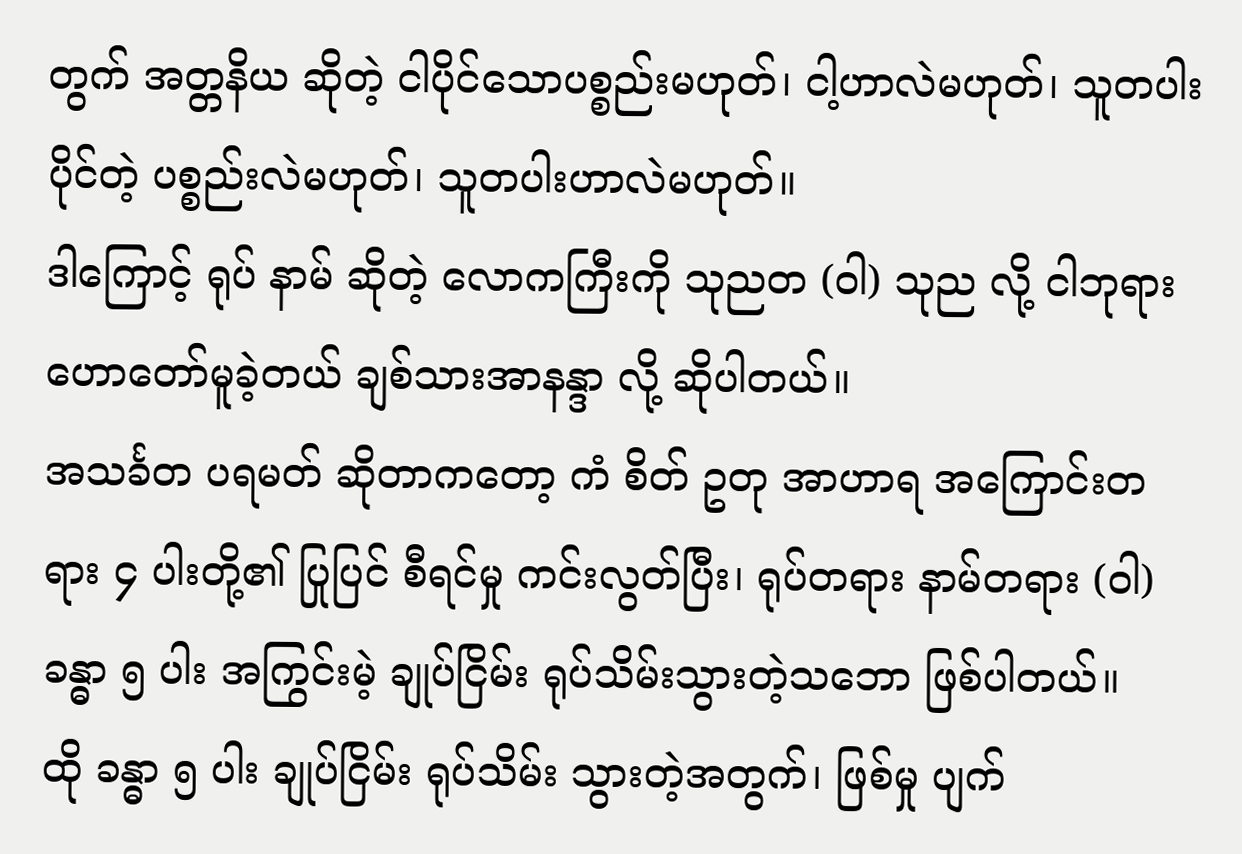တွက် အတ္တနိယ ဆိုတဲ့ ငါပိုင်သောပစ္စည်းမဟုတ်၊ ငါ့ဟာလဲမဟုတ်၊ သူတပါးပိုင်တဲ့ ပစ္စည်းလဲမဟုတ်၊ သူတပါးဟာလဲမဟုတ်။
ဒါကြောင့် ရုပ် နာမ် ဆိုတဲ့ လောကကြီးကို သုညတ (ဝါ) သုည လို့ ငါဘုရားဟောတော်မူခဲ့တယ် ချစ်သားအာနန္ဒာ လို့ ဆိုပါတယ်။
အသင်္ခတ ပရမတ် ဆိုတာကတော့ ကံ စိတ် ဥတု အာဟာရ အကြောင်းတရား ၄ ပါးတို့၏ ပြုပြင် စီရင်မှု ကင်းလွတ်ပြီး၊ ရုပ်တရား နာမ်တရား (ဝါ) ခန္ဓာ ၅ ပါး အကြွင်းမဲ့ ချုပ်ငြိမ်း ရုပ်သိမ်းသွားတဲ့သဘော ဖြစ်ပါတယ်။
ထို ခန္ဓာ ၅ ပါး ချုပ်ငြိမ်း ရုပ်သိမ်း သွားတဲ့အတွက်၊ ဖြစ်မှု ပျက်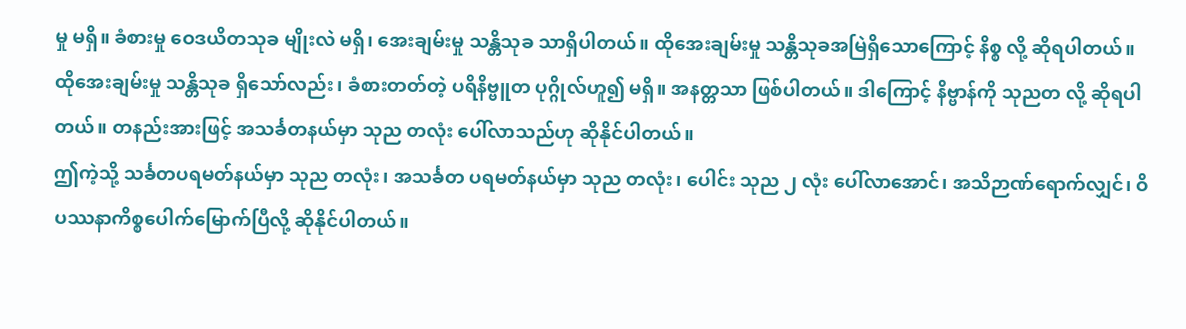မှု မရှိ။ ခံစားမှု ဝေဒယိတသုခ မျိုးလဲ မရှိ၊ အေးချမ်းမှု သန္တိသုခ သာရှိပါတယ်။ ထိုအေးချမ်းမှု သန္တိသုခအမြဲရှိသောကြောင့် နိစ္စ လို့ ဆိုရပါတယ်။
ထိုအေးချမ်းမှု သန္တိသုခ ရှိသော်လည်း၊ ခံစားတတ်တဲ့ ပရိနိဗ္ဗူတ ပုဂ္ဂိုလ်ဟူ၍ မရှိ။ အနတ္တသာ ဖြစ်ပါတယ်။ ဒါကြောင့် နိဗ္ဗာန်ကို သုညတ လို့ ဆိုရပါတယ်။ တနည်းအားဖြင့် အသင်္ခတနယ်မှာ သုည တလုံး ပေါ်လာသည်ဟု ဆိုနိုင်ပါတယ်။
ဤကဲ့သို့ သင်္ခတပရမတ်နယ်မှာ သုည တလုံး၊ အသင်္ခတ ပရမတ်နယ်မှာ သုည တလုံး၊ ပေါင်း သုည ၂ လုံး ပေါ်လာအောင်၊ အသိဉာဏ်ရောက်လျှင်၊ ဝိပဿနာကိစ္စပေါက်မြောက်ပြီလို့ ဆိုနိုင်ပါတယ်။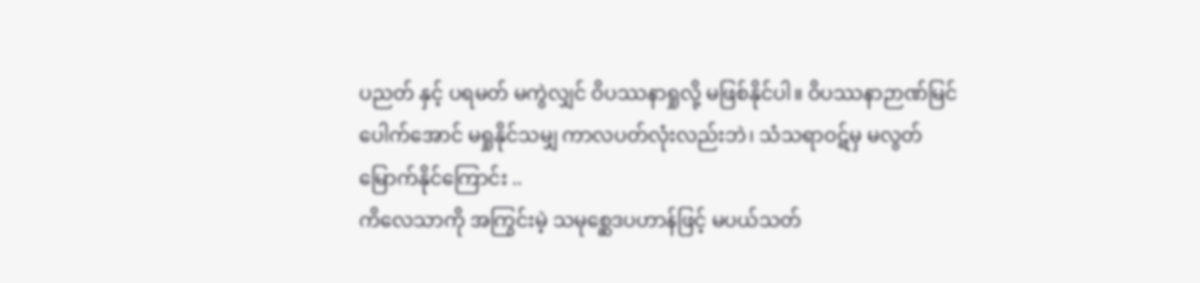ပညတ် နှင့် ပရမတ် မကွဲလျှင် ဝိပဿနာရှုလို့ မဖြစ်နိုင်ပါ။ ဝိပဿနာဉာဏ်မြင်ပေါက်အောင် မရှုနိုင်သမျှ ကာလပတ်လုံးလည်းဘဲ၊ သံသရာဝဋ်မှ မလွတ်မြောက်နိုင်ကြောင်း ..
ကိလေသာကို အကြွင်းမဲ့ သမုစ္ဆေဒပဟာန်ဖြင့် မပယ်သတ်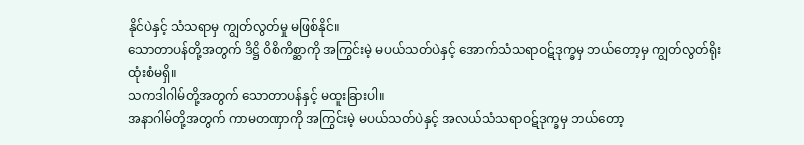နိုင်ပဲနှင့် သံသရာမှ ကျွတ်လွတ်မှု မဖြစ်နိုင်။
သောတာပန်တို့အတွက် ဒိဋ္ဌိ ဝိစိကိစ္ဆာကို အကြွင်းမဲ့ မပယ်သတ်ပဲနှင့် အောက်သံသရာဝဋ်ဒုက္ခမှ ဘယ်တော့မှ ကျွတ်လွတ်ရိုး ထုံးစံမရှိ။
သကဒါဂါမ်တို့အတွက် သောတာပန်နှင့် မထူးခြားပါ။
အနာဂါမ်တို့အတွက် ကာမတဏှာကို အကြွင်းမဲ့ မပယ်သတ်ပဲနှင့် အလယ်သံသရာဝဋ်ဒုက္ခမှ ဘယ်တော့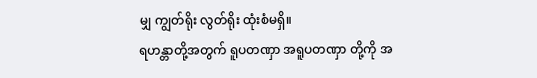မျှ ကျွတ်ရိုး လွတ်ရိုး ထုံးစံမရှိ။
ရဟန္တာတို့အတွက် ရူပတဏှာ အရူပတဏှာ တို့ကို အ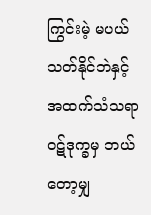ကြွင်းမဲ့ မပယ်သတ်နိုင်ဘဲနှင့် အထက်သံသရာဝဋ်ဒုက္ခမှ ဘယ်တော့မျှ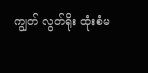ကျွတ် လွတ်ရိုး ထုံးစံမ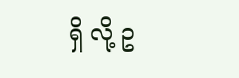ရှိ လို့ ဥ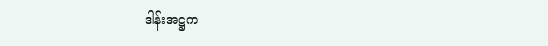ဒါန်းအဋ္ဌက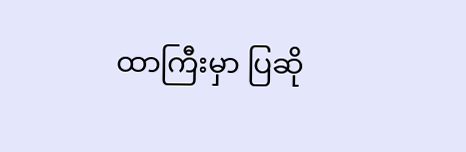ထာကြီးမှာ ပြဆို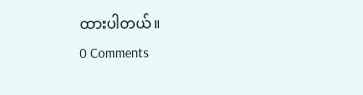ထားပါတယ်။
0 Comments